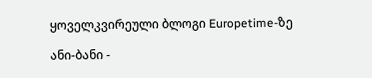ყოველკვირეული ბლოგი Europetime-ზე

ანი-ბანი -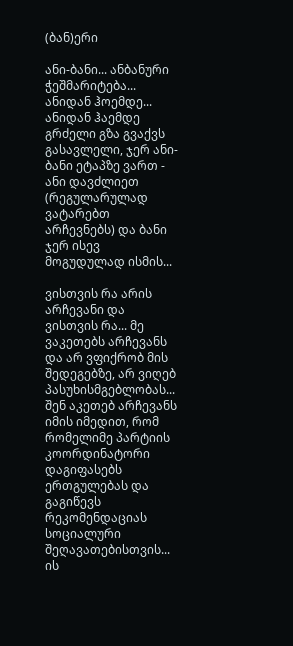(ბან)ერი

ანი-ბანი... ანბანური ჭეშმარიტება... ანიდან ჰოემდე... ანიდან ჰაემდე გრძელი გზა გვაქვს გასავლელი, ჯერ ანი-ბანი ეტაპზე ვართ - ანი დავძლიეთ (რეგულარულად ვატარებთ არჩევნებს) და ბანი ჯერ ისევ მოგუდულად ისმის...

ვისთვის რა არის არჩევანი და ვისთვის რა... მე ვაკეთებს არჩევანს და არ ვფიქრობ მის შედეგებზე, არ ვიღებ პასუხისმგებლობას... შენ აკეთებ არჩევანს იმის იმედით, რომ რომელიმე პარტიის კოორდინატორი დაგიფასებს ერთგულებას და გაგიწევს რეკომენდაციას სოციალური შეღავათებისთვის... ის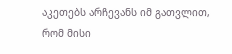აკეთებს არჩევანს იმ გათვლით, რომ მისი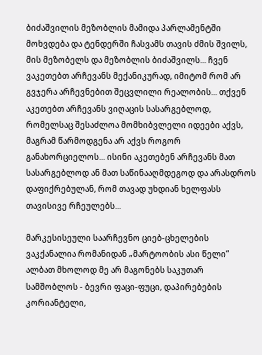ბიძაშვილის მეზობლის მამიდა პარლამენტში მოხვდება და ტენდერში ჩასვამს თავის ძმის შვილს, მის მეზობელს და მეზობლის ბიძაშვილს... ჩვენ ვაკეთებთ არჩევანს მექანიკურად, იმიტომ რომ არ გვჯერა არჩევნებით შეცვლილი რეალობის... თქვენ აკეთებთ არჩევანს ვიღაცის სასარგებლოდ, რომელსაც შესაძლოა მომხიბვლელი იდეები აქვს, მაგრამ წარმოდგენა არ აქვს როგორ განახორციელოს... ისინი აკეთებენ არჩევანს მათ სასარგებლოდ ან მათ საწინააღმდეგოდ და არასდროს დაფიქრებულან, რომ თავად უხდიან ხელფასს თავისივე რჩეულებს...

მარკესისეული საარჩევნო ციებ-ცხელების ვაკქანალია რომანიდან „მარტოობის ასი წელი“ ალბათ მხოლოდ მე არ მაგონებს საკუთარ სამშობლოს - ბევრი ფაცი-ფუცი, დაპირებების კორიანტელი,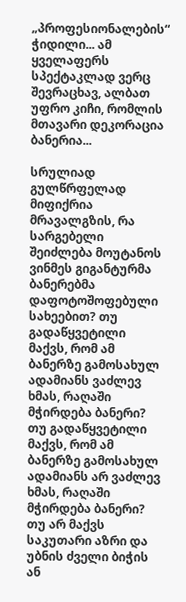„პროფესიონალების“ ჭიდილი... ამ ყველაფერს სპექტაკლად ვერც შევრაცხავ, ალბათ უფრო კიჩი, რომლის მთავარი დეკორაცია ბანერია...

სრულიად გულწრფელად მიფიქრია მრავალგზის, რა სარგებელი შეიძლება მოუტანოს ვინმეს გიგანტურმა ბანერებმა დაფოტოშოფებული სახეებით? თუ გადაწყვეტილი მაქვს, რომ ამ ბანერზე გამოსახულ ადამიანს ვაძლევ ხმას, რაღაში მჭირდება ბანერი? თუ გადაწყვეტილი მაქვს, რომ ამ ბანერზე გამოსახულ ადამიანს არ ვაძლევ ხმას, რაღაში მჭირდება ბანერი? თუ არ მაქვს საკუთარი აზრი და უბნის ძველი ბიჭის ან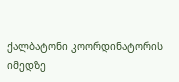ქალბატონი კოორდინატორის იმედზე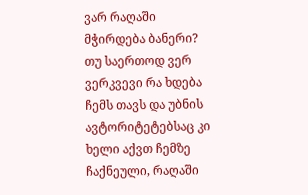ვარ რაღაში მჭირდება ბანერი? თუ საერთოდ ვერ ვერკვევი რა ხდება ჩემს თავს და უბნის ავტორიტეტებსაც კი ხელი აქვთ ჩემზე ჩაქნეული, რაღაში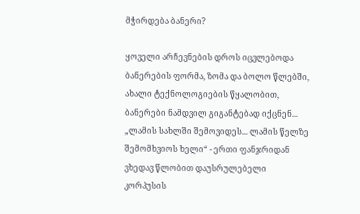მჭირდება ბანერი?

ყოველი არჩევნების დროს იცვლებოდა ბანერების ფორმა, ზომა და ბოლო წლებში, ახალი ტექნოლოგიების წყალობით, ბანერები ნამდვილ გიგანტებად იქცნენ... „ლამის სახლში შემოვიდეს... ლამის წელზე შემომხვიოს ხელი“ - ერთი ფანჯრიდან ვხედავ წლობით დაუსრულებელი კორპუსის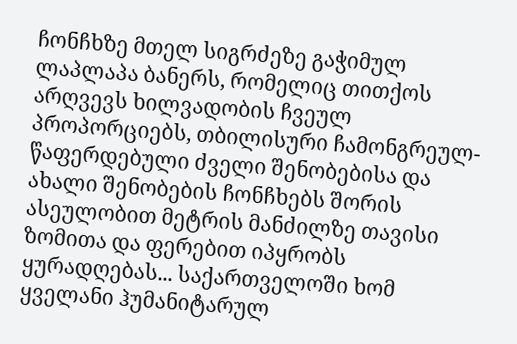ჩონჩხზე მთელ სიგრძეზე გაჭიმულ ლაპლაპა ბანერს, რომელიც თითქოს არღვევს ხილვადობის ჩვეულ პროპორციებს, თბილისური ჩამონგრეულ-წაფერდებული ძველი შენობებისა და ახალი შენობების ჩონჩხებს შორის ასეულობით მეტრის მანძილზე თავისი ზომითა და ფერებით იპყრობს ყურადღებას... საქართველოში ხომ ყველანი ჰუმანიტარულ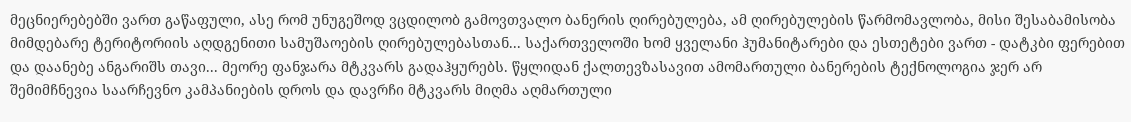მეცნიერებებში ვართ გაწაფული, ასე რომ უნუგეშოდ ვცდილობ გამოვთვალო ბანერის ღირებულება, ამ ღირებულების წარმომავლობა, მისი შესაბამისობა მიმდებარე ტერიტორიის აღდგენითი სამუშაოების ღირებულებასთან... საქართველოში ხომ ყველანი ჰუმანიტარები და ესთეტები ვართ - დატკბი ფერებით და დაანებე ანგარიშს თავი... მეორე ფანჯარა მტკვარს გადაჰყურებს. წყლიდან ქალთევზასავით ამომართული ბანერების ტექნოლოგია ჯერ არ შემიმჩნევია საარჩევნო კამპანიების დროს და დავრჩი მტკვარს მიღმა აღმართული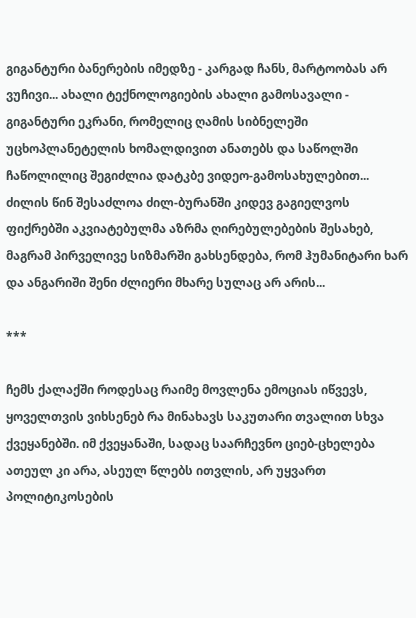გიგანტური ბანერების იმედზე - კარგად ჩანს, მარტოობას არ ვუჩივი... ახალი ტექნოლოგიების ახალი გამოსავალი - გიგანტური ეკრანი, რომელიც ღამის სიბნელეში უცხოპლანეტელის ხომალდივით ანათებს და საწოლში ჩაწოლილიც შეგიძლია დატკბე ვიდეო-გამოსახულებით... ძილის წინ შესაძლოა ძილ-ბურანში კიდევ გაგიელვოს ფიქრებში აკვიატებულმა აზრმა ღირებულებების შესახებ, მაგრამ პირველივე სიზმარში გახსენდება, რომ ჰუმანიტარი ხარ და ანგარიში შენი ძლიერი მხარე სულაც არ არის...

***

ჩემს ქალაქში როდესაც რაიმე მოვლენა ემოციას იწვევს, ყოველთვის ვიხსენებ რა მინახავს საკუთარი თვალით სხვა ქვეყანებში. იმ ქვეყანაში, სადაც საარჩევნო ციებ-ცხელება ათეულ კი არა, ასეულ წლებს ითვლის, არ უყვართ პოლიტიკოსების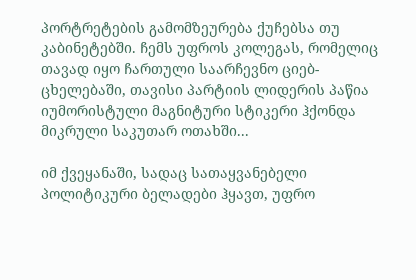პორტრეტების გამომზეურება ქუჩებსა თუ კაბინეტებში. ჩემს უფროს კოლეგას, რომელიც თავად იყო ჩართული საარჩევნო ციებ-ცხელებაში, თავისი პარტიის ლიდერის პაწია იუმორისტული მაგნიტური სტიკერი ჰქონდა მიკრული საკუთარ ოთახში...

იმ ქვეყანაში, სადაც სათაყვანებელი პოლიტიკური ბელადები ჰყავთ, უფრო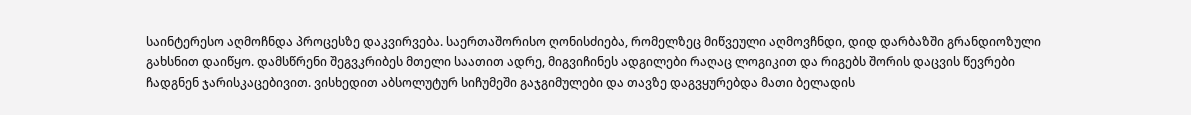საინტერესო აღმოჩნდა პროცესზე დაკვირვება. საერთაშორისო ღონისძიება, რომელზეც მიწვეული აღმოვჩნდი, დიდ დარბაზში გრანდიოზული გახსნით დაიწყო. დამსწრენი შეგვკრიბეს მთელი საათით ადრე, მიგვიჩინეს ადგილები რაღაც ლოგიკით და რიგებს შორის დაცვის წევრები ჩადგნენ ჯარისკაცებივით. ვისხედით აბსოლუტურ სიჩუმეში გაჯგიმულები და თავზე დაგვყურებდა მათი ბელადის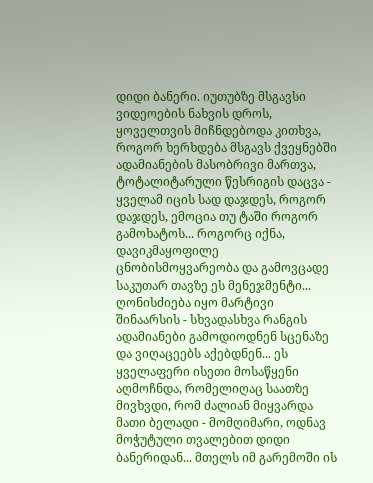დიდი ბანერი. იუთუბზე მსგავსი ვიდეოების ნახვის დროს, ყოველთვის მიჩნდებოდა კითხვა, როგორ ხერხდება მსგავს ქვეყნებში ადამიანების მასობრივი მართვა, ტოტალიტარული წესრიგის დაცვა - ყველამ იცის სად დაჯდეს, როგორ დაჯდეს, ემოცია თუ ტაში როგორ გამოხატოს... როგორც იქნა, დავიკმაყოფილე ცნობისმოყვარეობა და გამოვცადე საკუთარ თავზე ეს მენეჯმენტი... ღონისძიება იყო მარტივი შინაარსის - სხვადასხვა რანგის ადამიანები გამოდიოდნენ სცენაზე და ვიღაცეებს აქებდნენ... ეს ყველაფერი ისეთი მოსაწყენი აღმოჩნდა, რომელიღაც საათზე მივხვდი, რომ ძალიან მიყვარდა მათი ბელადი - მომღიმარი, ოდნავ მოჭუტული თვალებით დიდი ბანერიდან... მთელს იმ გარემოში ის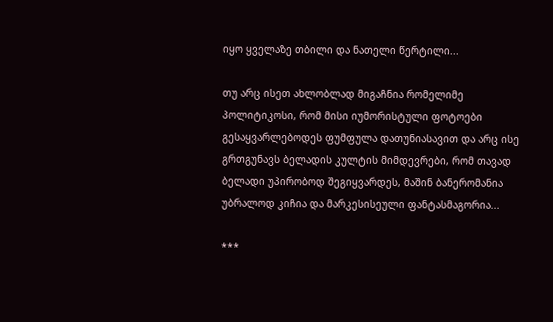იყო ყველაზე თბილი და ნათელი წერტილი...

თუ არც ისეთ ახლობლად მიგაჩნია რომელიმე პოლიტიკოსი, რომ მისი იუმორისტული ფოტოები გესაყვარლებოდეს ფუმფულა დათუნიასავით და არც ისე გრთგუნავს ბელადის კულტის მიმდევრები, რომ თავად ბელადი უპირობოდ შეგიყვარდეს, მაშინ ბანერომანია უბრალოდ კიჩია და მარკესისეული ფანტასმაგორია...

***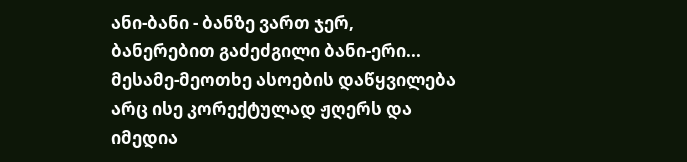ანი-ბანი - ბანზე ვართ ჯერ, ბანერებით გაძეძგილი ბანი-ერი... მესამე-მეოთხე ასოების დაწყვილება არც ისე კორექტულად ჟღერს და იმედია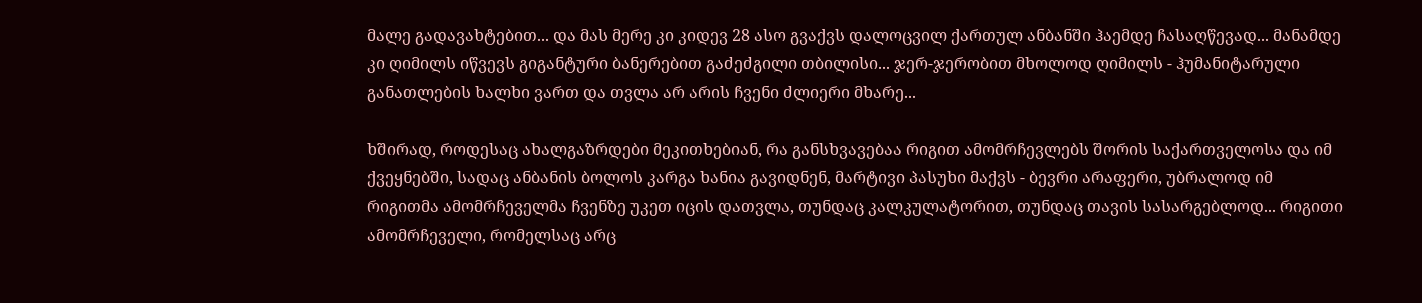მალე გადავახტებით... და მას მერე კი კიდევ 28 ასო გვაქვს დალოცვილ ქართულ ანბანში ჰაემდე ჩასაღწევად... მანამდე კი ღიმილს იწვევს გიგანტური ბანერებით გაძეძგილი თბილისი... ჯერ-ჯერობით მხოლოდ ღიმილს - ჰუმანიტარული განათლების ხალხი ვართ და თვლა არ არის ჩვენი ძლიერი მხარე...

ხშირად, როდესაც ახალგაზრდები მეკითხებიან, რა განსხვავებაა რიგით ამომრჩევლებს შორის საქართველოსა და იმ ქვეყნებში, სადაც ანბანის ბოლოს კარგა ხანია გავიდნენ, მარტივი პასუხი მაქვს - ბევრი არაფერი, უბრალოდ იმ რიგითმა ამომრჩეველმა ჩვენზე უკეთ იცის დათვლა, თუნდაც კალკულატორით, თუნდაც თავის სასარგებლოდ... რიგითი ამომრჩეველი, რომელსაც არც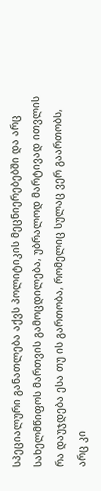სპეციალური განათლება აქვს პოლიტიკის მეცნიერებებში და არც სახელმწიფოს მართვის გამოცდილება, უბრალოდ მარტივად ითვლის რა დაუჯდება ესა თუ ის გართობა, რომელიც სულაც ვერ გაართობს, არც კი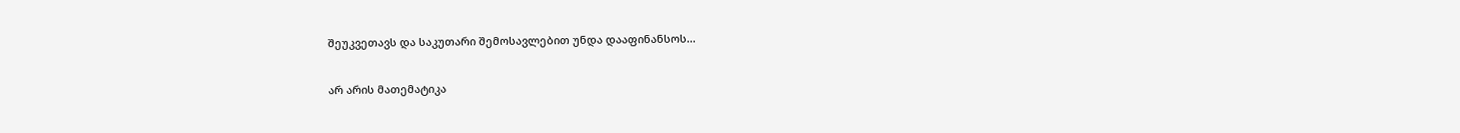შეუკვეთავს და საკუთარი შემოსავლებით უნდა დააფინანსოს...

არ არის მათემატიკა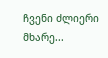ჩვენი ძლიერი მხარე...